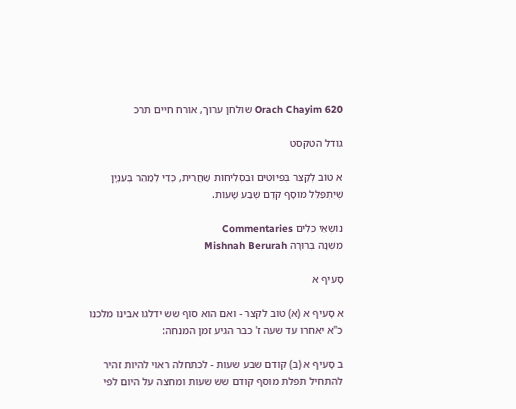Orach Chayim 620 שולחן ערוך, אורח חיים תרכ

גודל הטקסט

א טוֹב לְקַצֵּר בְּפִיּוּטִים וּבִסְלִיחוֹת שַׁחֲרִית, כְּדֵי לְמַהֵר בְּעִנְיָן שֶׁיִּתְפַּלֵּל מוּסָף קֹדֶם שֶׁבַע שָׁעוֹת.

נוֹשְׂאֵי כֵּלִים Commentaries
מִשְׁנָה בְּרוּרָה Mishnah Berurah

סָעִיף א

א סָעִיף א (א) טוב לקצר - ואם הוא סוף שש ידלגו אבינו מלכנו כ"א יאחרו עד שעה ז' כבר הגיע זמן המנחה:

ב סָעִיף א (ב) קודם שבע שעות - לכתחלה ראוי להיות זהיר להתחיל תפלת מוסף קודם שש שעות ומחצה על היום לפי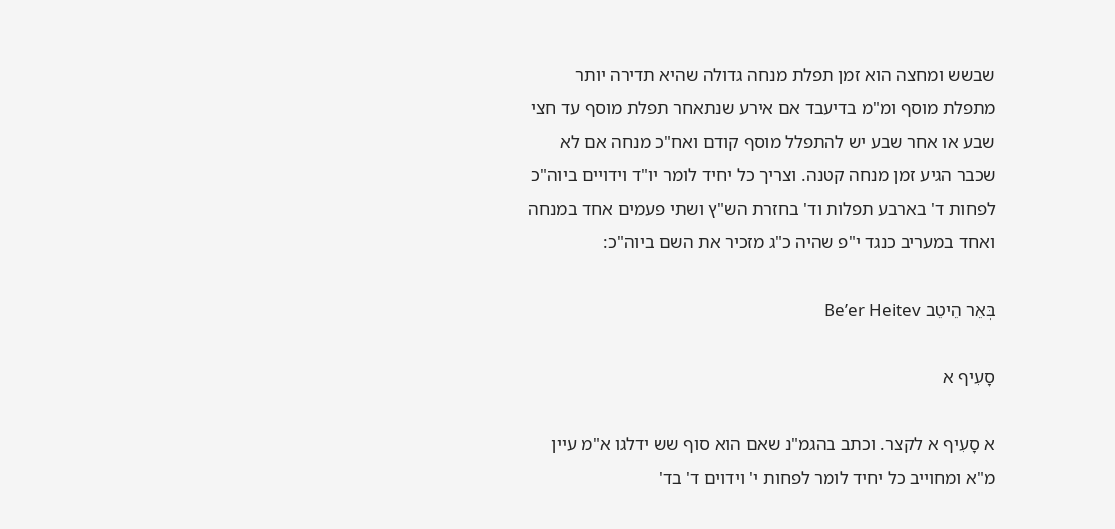שבשש ומחצה הוא זמן תפלת מנחה גדולה שהיא תדירה יותר מתפלת מוסף ומ"מ בדיעבד אם אירע שנתאחר תפלת מוסף עד חצי שבע או אחר שבע יש להתפלל מוסף קודם ואח"כ מנחה אם לא שכבר הגיע זמן מנחה קטנה. וצריך כל יחיד לומר יו"ד וידויים ביוה"כ לפחות ד' בארבע תפלות וד' בחזרת הש"ץ ושתי פעמים אחד במנחה ואחד במעריב כנגד י"פ שהיה כ"ג מזכיר את השם ביוה"כ:

בְּאֵר הֵיטֵב Be’er Heitev

סָעִיף א

א סָעִיף א לקצר. וכתב בהגמ"נ שאם הוא סוף שש ידלגו א"מ עיין מ"א ומחוייב כל יחיד לומר לפחות י' וידוים ד' בד'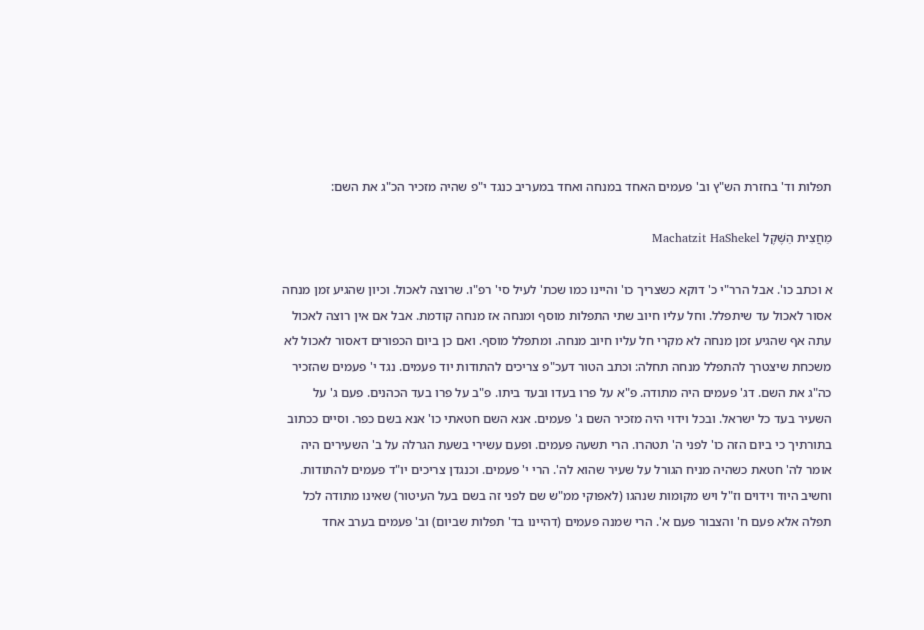תפלות וד' בחזרת הש"ץ וב' פעמים האחד במנחה ואחד במעריב כנגד י"פ שהיה מזכיר הכ"ג את השם:

מַחֲצִית הַשֶּׁקֶל Machatzit HaShekel

א וכתב כו'. אבל הרר"י כ' דוקא כשצריך כו' והיינו כמו שכת' לעיל סי' רפ"ו. שרוצה לאכול. וכיון שהגיע זמן מנחה אסור לאכול עד שיתפלל. וחל עליו חיוב שתי התפלות מוסף ומנחה אז מנחה קודמת. אבל אם אין רוצה לאכול עתה אף שהגיע זמן מנחה לא מקרי חל עליו חיוב מנחה. ומתפלל מוסף. ואם כן ביום הכפורים דאסור לאכול לא משכחת שיצטרך להתפלל מנחה תחלה: וכתב הטור דעכ"פ צריכים להתודות יוד פעמים. נגד י' פעמים שהזכיר כה"ג את השם. דג' פעמים היה מתודה. פ"א על פרו בעדו ובעד ביתו. פ"ב על פרו בעד הכהנים. פעם ג' על השעיר בעד כל ישראל. ובכל וידוי היה מזכיר השם ג' פעמים. אנא השם חטאתי כו' אנא בשם כפר. וסיים ככתוב בתורתיך כי ביום הזה כו' לפני ה' תטהרו. הרי תשעה פעמים. ופעם עשירי בשעת הגרלה על ב' השעירים היה אומר לה' חטאת כשהיה מניח הגורל על שעיר שהוא לה'. הרי י' פעמים. וכנגדן צריכים יו"ד פעמים להתודות. וחשיב היוד וידוים וז"ל ויש מקומות שנהגו (לאפוקי ממ"ש שם לפני זה בשם בעל העיטור) שאינו מתודה לכל תפלה אלא פעם ח' והצבור פעם א'. הרי שמנה פעמים (דהיינו בד' תפלות שביום) וב' פעמים בערב אחד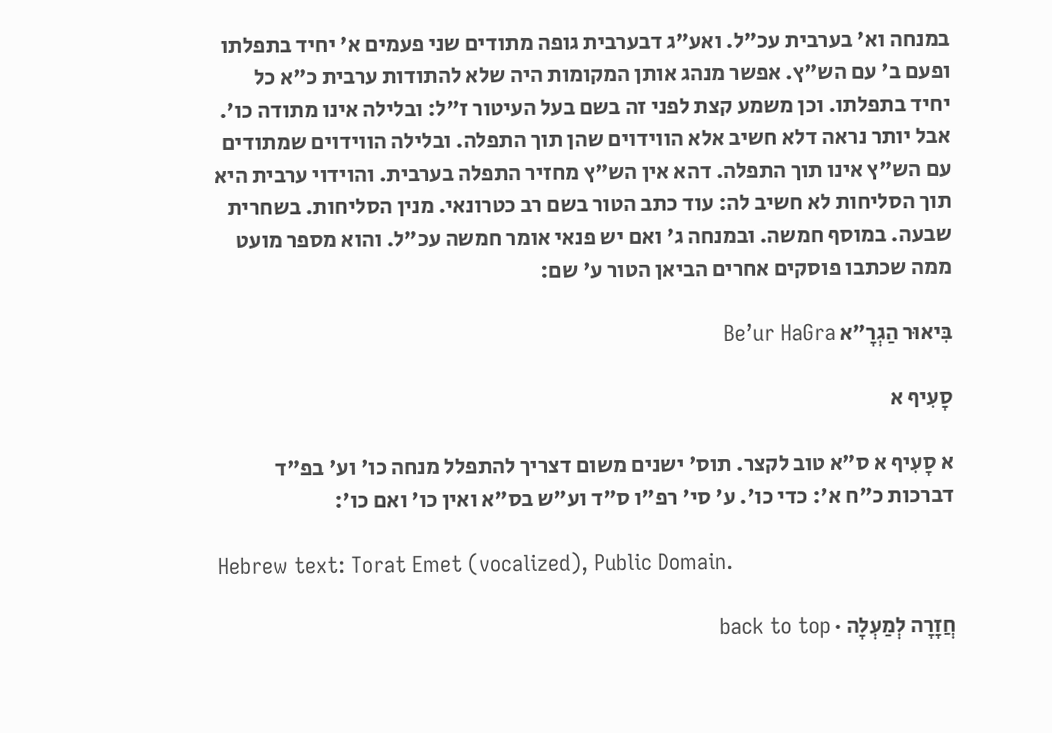במנחה וא' בערבית עכ"ל. ואע"ג דבערבית גופה מתודים שני פעמים א' יחיד בתפלתו ופעם ב' עם הש"ץ. אפשר מנהג אותן המקומות היה שלא להתודות ערבית כ"א כל יחיד בתפלתו. וכן משמע קצת לפני זה בשם בעל העיטור ז"ל: ובלילה אינו מתודה כו'. אבל יותר נראה דלא חשיב אלא הווידוים שהן תוך התפלה. ובלילה הווידוים שמתודים עם הש"ץ אינו תוך התפלה. דהא אין הש"ץ מחזיר התפלה בערבית. והוידוי ערבית היא תוך הסליחות לא חשיב לה: עוד כתב הטור בשם רב כטרונאי. מנין הסליחות. בשחרית שבעה. במוסף חמשה. ובמנחה ג' ואם יש פנאי אומר חמשה עכ"ל. והוא מספר מועט ממה שכתבו פוסקים אחרים הביאן הטור ע' שם:

בִּיאוּר הַגְרָ״א Be’ur HaGra

סָעִיף א

א סָעִיף א ס"א טוב לקצר. תוס' ישנים משום דצריך להתפלל מנחה כו' וע' בפ"ד דברכות כ"ח א': כדי כו'. ע' סי' רפ"ו ס"ד וע"ש בס"א ואין כו' ואם כו':

Hebrew text: Torat Emet (vocalized), Public Domain.

חֲזָרָה לְמַעְלָה · back to top